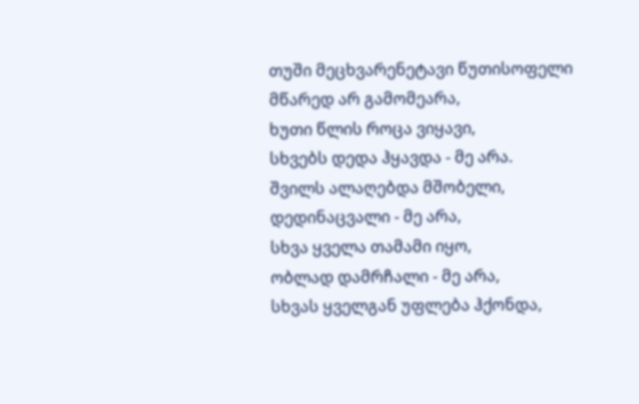თუში მეცხვარენეტავი წუთისოფელი
მწარედ არ გამომეარა,
ხუთი წლის როცა ვიყავი,
სხვებს დედა ჰყავდა - მე არა.
შვილს ალაღებდა მშობელი,
დედინაცვალი - მე არა,
სხვა ყველა თამამი იყო,
ობლად დამრჩალი - მე არა,
სხვას ყველგან უფლება ჰქონდა,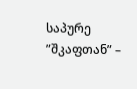საპურე ”შკაფთან” –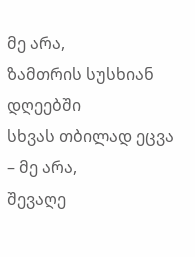მე არა,
ზამთრის სუსხიან დღეებში
სხვას თბილად ეცვა – მე არა,
შევაღე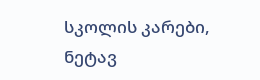სკოლის კარები,
ნეტავ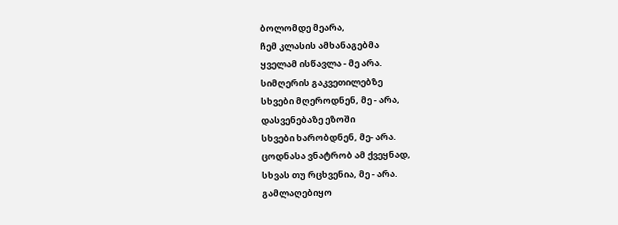ბოლომდე მეარა,
ჩემ კლასის ამხანაგებმა
ყველამ ისწავლა - მე არა.
სიმღერის გაკვეთილებზე
სხვები მღეროდნენ, მე - არა,
დასვენებაზე ეზოში
სხვები ხარობდნენ, მე- არა.
ცოდნასა ვნატრობ ამ ქვეყნად,
სხვას თუ რცხვენია, მე - არა.
გამლაღებიყო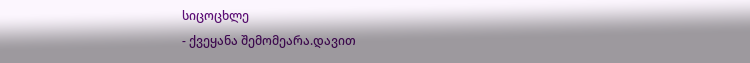სიცოცხლე
- ქვეყანა შემომეარა.დავით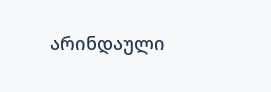არინდაული